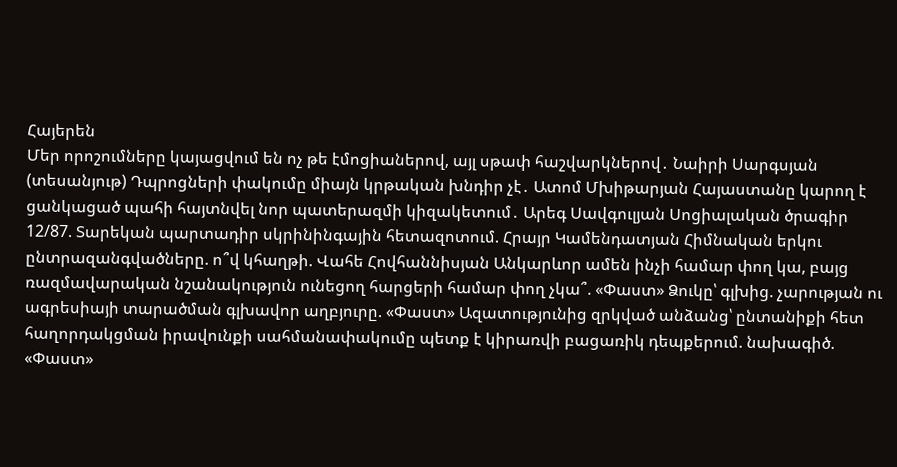Հայերեն
Մեր որոշումները կայացվում են ոչ թե էմոցիաներով, այլ սթափ հաշվարկներով․ Նաիրի Սարգսյան (տեսանյութ) Դպրոցների փակումը միայն կրթական խնդիր չէ․ Ատոմ Մխիթարյան Հայաստանը կարող է ցանկացած պահի հայտնվել նոր պատերազմի կիզակետում․ Արեգ Սավգուլյան Սոցիալական ծրագիր 12/87. Տարեկան պարտադիր սկրինինգային հետազոտում. Հրայր Կամենդատյան Հիմնական երկու ընտրազանգվածները. ո՞վ կհաղթի. Վահե Հովհաննիսյան Անկարևոր ամեն ինչի համար փող կա, բայց ռազմավարական նշանակություն ունեցող հարցերի համար փող չկա՞. «Փաստ» Ձուկը՝ գլխից. չարության ու ագրեսիայի տարածման գլխավոր աղբյուրը. «Փաստ» Ազատությունից զրկված անձանց՝ ընտանիքի հետ հաղորդակցման իրավունքի սահմանափակումը պետք է կիրառվի բացառիկ դեպքերում. նախագիծ. «Փաստ»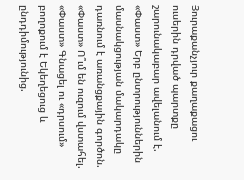Յուրաքանչյուր քաղաքացու ուսերին դրված պարտքը շարունակաբար ավելանում է. «Փաստ» Երբ ընտրություններին մասնակցության մակարդակը դառնում է առանցքային գործոն. «Փաստ» Ո՞ւմ են ուզում վստահել. «Փաստ» Գնացել ու «դրսում» բողոքում է Եկեղեցուց և ընդդիմությունից.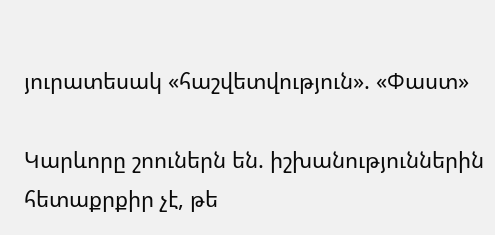յուրատեսակ «հաշվետվություն». «Փաստ»

Կարևորը շոուներն են. իշխանություններին հետաքրքիր չէ, թե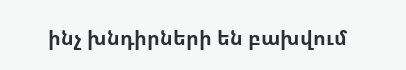ինչ խնդիրների են բախվում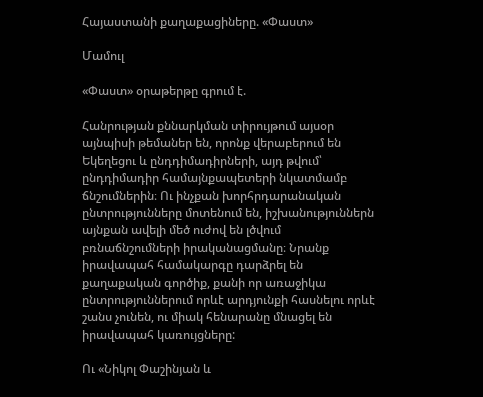Հայաստանի քաղաքացիները. «Փաստ»

Մամուլ

«Փաստ» օրաթերթը գրում է.

Հանրության քննարկման տիրույթում այսօր այնպիսի թեմաներ են, որոնք վերաբերում են Եկեղեցու և ընդդիմադիրների, այդ թվում՝ ընդդիմադիր համայնքապետերի նկատմամբ ճնշումներին։ Ու ինչքան խորհրդարանական ընտրությունները մոտենում են, իշխանություններն այնքան ավելի մեծ ուժով են լծվում բռնաճնշումների իրականացմանը։ Նրանք իրավապահ համակարգը դարձրել են քաղաքական գործիք, քանի որ առաջիկա ընտրություններում որևէ արդյունքի հասնելու որևէ շանս չունեն, ու միակ հենարանը մնացել են իրավապահ կառույցները:

Ու «Նիկոլ Փաշինյան և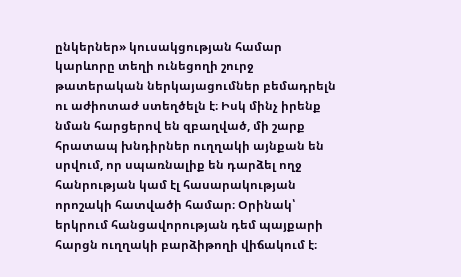ընկերներ» կուսակցության համար կարևորը տեղի ունեցողի շուրջ թատերական ներկայացումներ բեմադրելն ու աժիոտաժ ստեղծելն է։ Իսկ մինչ իրենք նման հարցերով են զբաղված, մի շարք հրատապ խնդիրներ ուղղակի այնքան են սրվում, որ սպառնալիք են դարձել ողջ հանրության կամ էլ հասարակության որոշակի հատվածի համար։ Օրինակ՝ երկրում հանցավորության դեմ պայքարի հարցն ուղղակի բարձիթողի վիճակում է։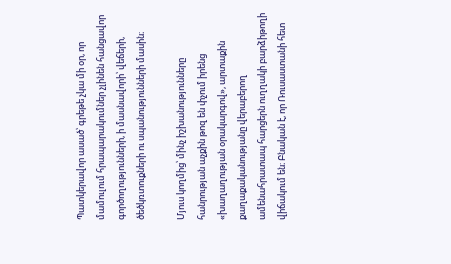Պատկերավոր ասած՝ գրեթե չկա մի օր, որ մամուլում հրապարակումներ չլինեն հանցավոր գործողությունների, ի մասնավորի՝ վեճերի, ծեծկռտուքների ու սպանությունների մասին։

Մյուս կողմից՝ մինչ իշխանությունները հանրության աչքին թոզ են փչում իրենց «խաղաղության օրակարգով», արտաքին քաղաքականությանը վերաբերող ամենահրատապ հարցերն ուղղակի բարձիթողի վիճակում են։ Բնական է, որ Ռուսաստանի հետ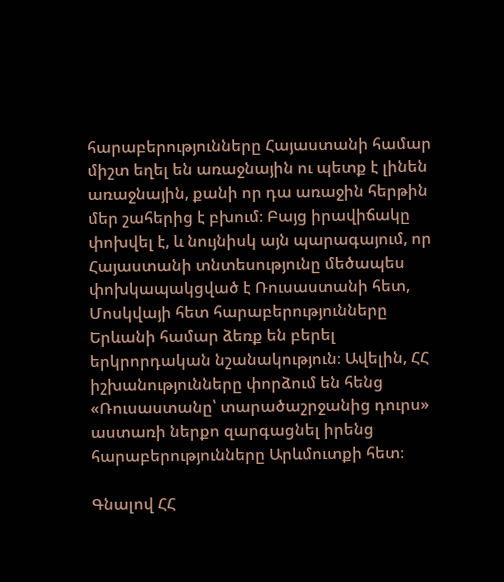հարաբերությունները Հայաստանի համար միշտ եղել են առաջնային ու պետք է լինեն առաջնային, քանի որ դա առաջին հերթին մեր շահերից է բխում։ Բայց իրավիճակը փոխվել է, և նույնիսկ այն պարագայում, որ Հայաստանի տնտեսությունը մեծապես փոխկապակցված է Ռուսաստանի հետ, Մոսկվայի հետ հարաբերությունները Երևանի համար ձեռք են բերել երկրորդական նշանակություն։ Ավելին, ՀՀ իշխանությունները փորձում են հենց «Ռուսաստանը՝ տարածաշրջանից դուրս» աստառի ներքո զարգացնել իրենց հարաբերությունները Արևմուտքի հետ։

Գնալով ՀՀ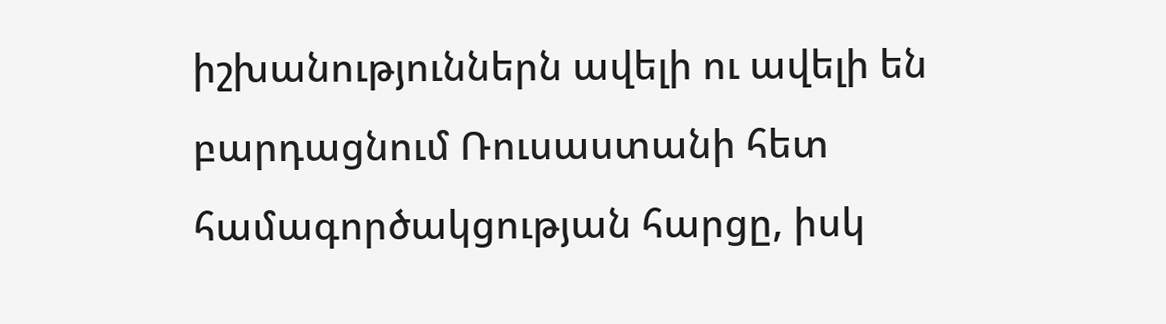իշխանություններն ավելի ու ավելի են բարդացնում Ռուսաստանի հետ համագործակցության հարցը, իսկ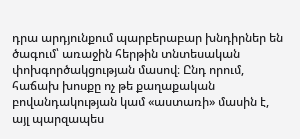դրա արդյունքում պարբերաբար խնդիրներ են ծագում՝ առաջին հերթին տնտեսական փոխգործակցության մասով։ Ընդ որում, հաճախ խոսքը ոչ թե քաղաքական բովանդակության կամ «աստառի» մասին է, այլ պարզապես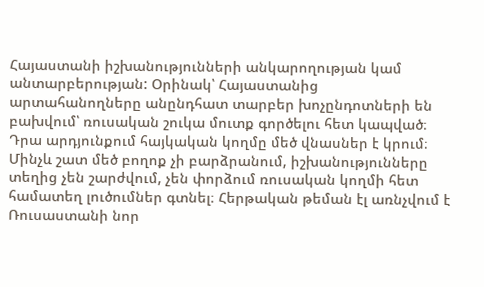Հայաստանի իշխանությունների անկարողության կամ անտարբերության: Օրինակ՝ Հայաստանից արտահանողները անընդհատ տարբեր խոչընդոտների են բախվում՝ ռուսական շուկա մուտք գործելու հետ կապված։ Դրա արդյունքում հայկական կողմը մեծ վնասներ է կրում։ Մինչև շատ մեծ բողոք չի բարձրանում, իշխանությունները տեղից չեն շարժվում, չեն փորձում ռուսական կողմի հետ համատեղ լուծումներ գտնել։ Հերթական թեման էլ առնչվում է Ռուսաստանի նոր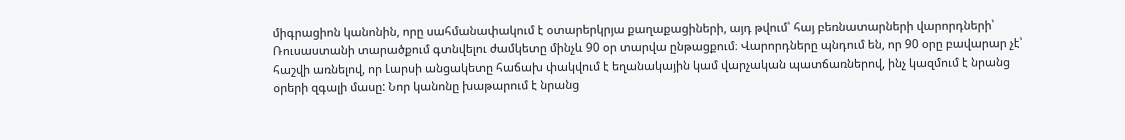միգրացիոն կանոնին, որը սահմանափակում է օտարերկրյա քաղաքացիների, այդ թվում՝ հայ բեռնատարների վարորդների՝ Ռուսաստանի տարածքում գտնվելու ժամկետը մինչև 90 օր տարվա ընթացքում։ Վարորդները պնդում են, որ 90 օրը բավարար չէ՝ հաշվի առնելով, որ Լարսի անցակետը հաճախ փակվում է եղանակային կամ վարչական պատճառներով, ինչ կազմում է նրանց օրերի զգալի մասը: Նոր կանոնը խաթարում է նրանց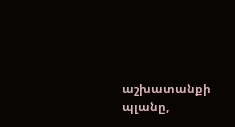աշխատանքի պլանը,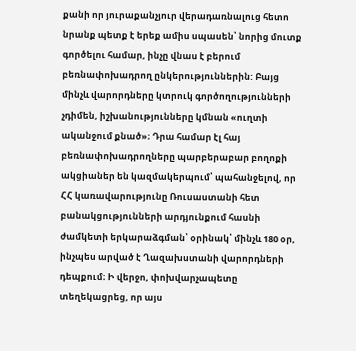քանի որ յուրաքանչյուր վերադառնալուց հետո նրանք պետք է երեք ամիս սպասեն՝ նորից մուտք գործելու համար, ինչը վնաս է բերում բեռնափոխադրող ընկերություններին: Բայց մինչև վարորդները կտրուկ գործողությունների չդիմեն, իշխանությունները կմնան «ուղտի ականջում քնած»։ Դրա համար էլ հայ բեռնափոխադրողները պարբերաբար բողոքի ակցիաներ են կազմակերպում՝ պահանջելով, որ ՀՀ կառավարությունը Ռուսաստանի հետ բանակցությունների արդյունքում հասնի ժամկետի երկարաձգման՝ օրինակ՝ մինչև 180 օր, ինչպես արված է Ղազախստանի վարորդների դեպքում։ Ի վերջո, փոխվարչապետը տեղեկացրեց, որ այս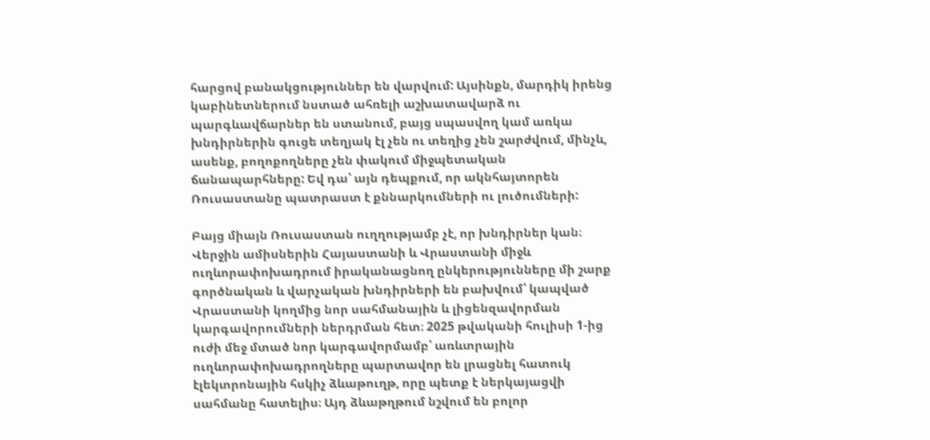հարցով բանակցություններ են վարվում: Այսինքն, մարդիկ իրենց կաբինետներում նստած ահռելի աշխատավարձ ու պարգևավճարներ են ստանում, բայց սպասվող կամ առկա խնդիրներին գուցե տեղյակ էլ չեն ու տեղից չեն շարժվում, մինչև, ասենք, բողոքողները չեն փակում միջպետական ճանապարհները: Եվ դա՝ այն դեպքում, որ ակնհայտորեն Ռուսաստանը պատրաստ է քննարկումների ու լուծումների:

Բայց միայն Ռուսաստան ուղղությամբ չէ, որ խնդիրներ կան։ Վերջին ամիսներին Հայաստանի և Վրաստանի միջև ուղևորափոխադրում իրականացնող ընկերությունները մի շարք գործնական և վարչական խնդիրների են բախվում՝ կապված Վրաստանի կողմից նոր սահմանային և լիցենզավորման կարգավորումների ներդրման հետ։ 2025 թվականի հուլիսի 1-ից ուժի մեջ մտած նոր կարգավորմամբ՝ առևտրային ուղևորափոխադրողները պարտավոր են լրացնել հատուկ էլեկտրոնային հսկիչ ձևաթուղթ, որը պետք է ներկայացվի սահմանը հատելիս։ Այդ ձևաթղթում նշվում են բոլոր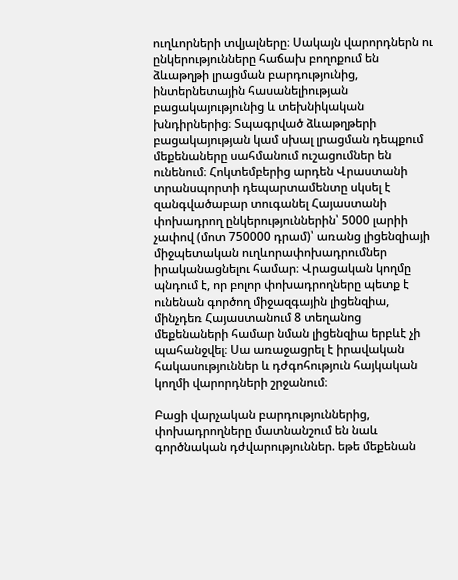ուղևորների տվյալները։ Սակայն վարորդներն ու ընկերությունները հաճախ բողոքում են ձևաթղթի լրացման բարդությունից, ինտերնետային հասանելիության բացակայությունից և տեխնիկական խնդիրներից։ Տպագրված ձևաթղթերի բացակայության կամ սխալ լրացման դեպքում մեքենաները սահմանում ուշացումներ են ունենում։ Հոկտեմբերից արդեն Վրաստանի տրանսպորտի դեպարտամենտը սկսել է զանգվածաբար տուգանել Հայաստանի փոխադրող ընկերություններին՝ 5000 լարիի չափով (մոտ 750000 դրամ)՝ առանց լիցենզիայի միջպետական ուղևորափոխադրումներ իրականացնելու համար։ Վրացական կողմը պնդում է, որ բոլոր փոխադրողները պետք է ունենան գործող միջազգային լիցենզիա, մինչդեռ Հայաստանում 8 տեղանոց մեքենաների համար նման լիցենզիա երբևէ չի պահանջվել։ Սա առաջացրել է իրավական հակասություններ և դժգոհություն հայկական կողմի վարորդների շրջանում։

Բացի վարչական բարդություններից, փոխադրողները մատնանշում են նաև գործնական դժվարություններ. եթե մեքենան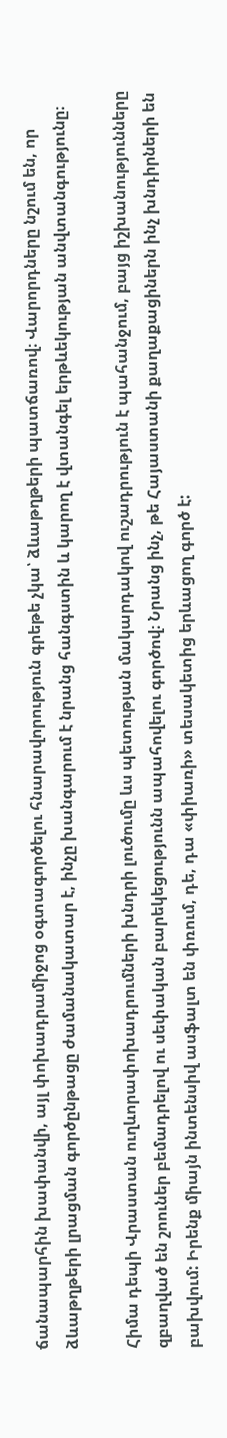ճանապարհին խափանվի, այլ փոխադրամիջոց օգտագործելու հնարավորություն գրեթե չկա՝ ձևաթղթերի պատճառով։ Վարորդները նշում են, որ ձևաթղթերի լրացման գործընթացը ժամանակատար է, ինչը խանգարում է նրանց հանգստին և կարող է վտանգել երթևեկության անվտանգությունը։

Հիմա դեպի Վրաստան ուղևորափոխադրումների խնդրի լուծումը ևս պետության մակարդակով ուշադրություն է պահանջում, բայց իշխանությունները զբաղված են շոուներ բեմադրելով ու սեփական բարեկեցությունն ապահովելու գործով։ Նրանց ինչ, թե Հայաստանի քաղաքացիներն ինչ խնդիրների են բախվում: Իրենք միայն ինտենսիվ ասֆալտ են փռում, դե, դա «փիառի» տեսակետից երևացող գործ է: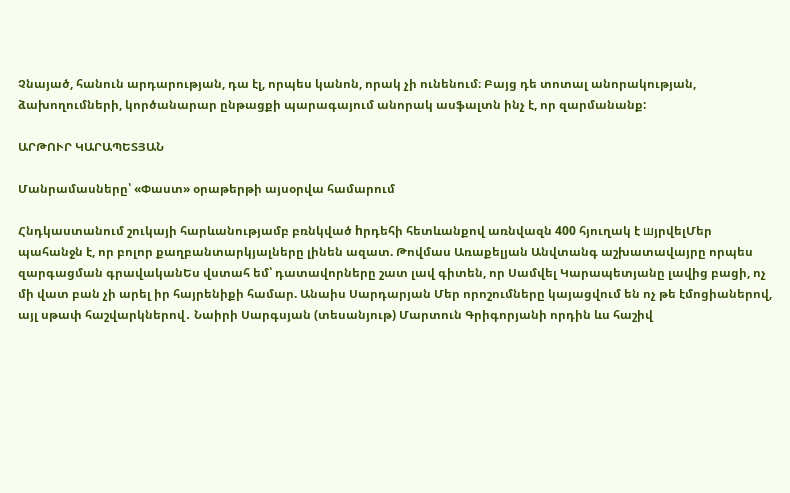Չնայած, հանուն արդարության, դա էլ, որպես կանոն, որակ չի ունենում։ Բայց դե տոտալ անորակության, ձախողումների, կործանարար ընթացքի պարագայում անորակ ասֆալտն ինչ է, որ զարմանանք:

ԱՐԹՈՒՐ ԿԱՐԱՊԵՏՅԱՆ

Մանրամասները՝ «Փաստ» օրաթերթի այսօրվա համարում

Հնդկաստանում շուկայի հարևանությամբ բռնկված hրդեհի հետևանքով առնվազն 400 հյուղակ է шյրվելՄեր պահանջն է, որ բոլոր քաղբանտարկյալները լինեն ազատ. Թովմաս Առաքելյան Անվտանգ աշխատավայրը որպես զարգացման գրավականԵս վստահ եմ՝ դատավորները շատ լավ գիտեն, որ Սամվել Կարապետյանը լավից բացի, ոչ մի վատ բան չի արել իր հայրենիքի համար. Անաիս Սարդարյան Մեր որոշումները կայացվում են ոչ թե էմոցիաներով, այլ սթափ հաշվարկներով․ Նաիրի Սարգսյան (տեսանյութ) Մարտուն Գրիգորյանի որդին ևս հաշիվ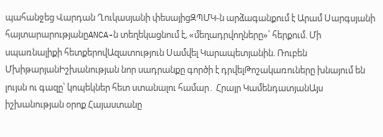պահանջեց Վարդան Ղուկասյանի փեսայիցԶՊՄԿ-ն արձագանքում է Արամ Սարգսյանի հայտարարությանըANCA-ն տեղեկացնում է, «մեղադրվողները»՝ հերքում. Մի սպառնալիքի հետքերովԱզատություն Սամվել Կարապետյանին. Ռուբեն ՄխիթարյանԻշխանության նոր սադրանքը գործի է դրվելԹոշակառուները խնայում են լույսն ու գազը՝ կոպեկներ հետ ստանալու համար․ Հրայր ԿամենդատյանԱյս իշխանության օրոք Հայաստանը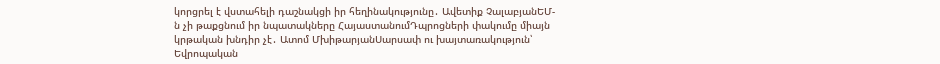կորցրել է վստահելի դաշնակցի իր հեղինակությունը․ Ավետիք ՉալաբյանԵՄ-ն չի թաքցնում իր նպատակները ՀայաստանումԴպրոցների փակումը միայն կրթական խնդիր չէ․ Ատոմ ՄխիթարյանՍարսափ ու խայտառակություն՝ Եվրոպական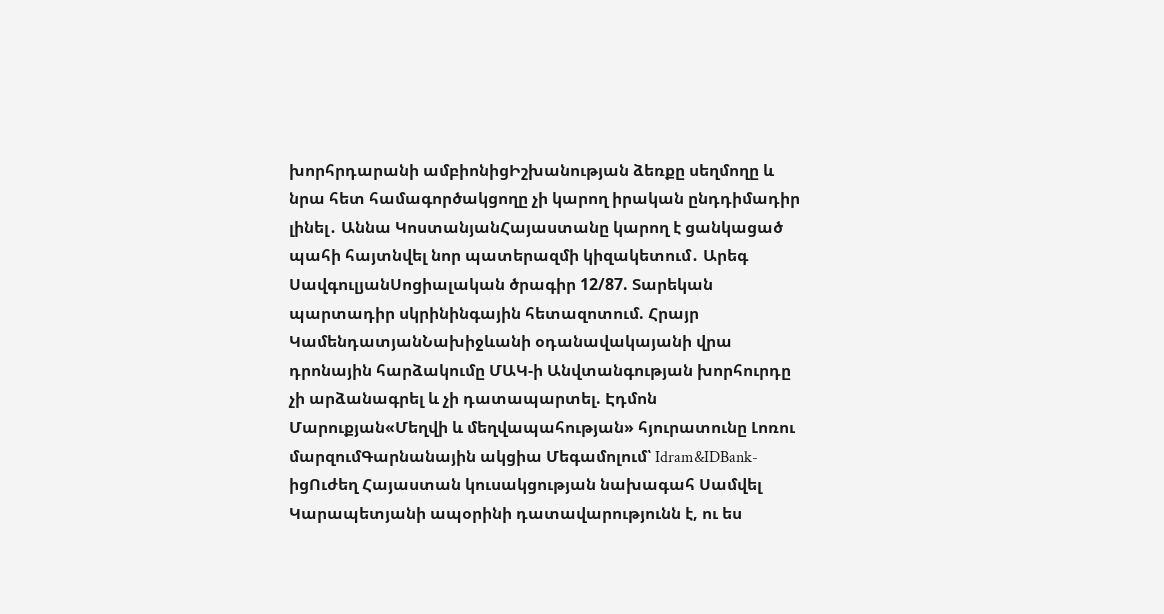խորհրդարանի ամբիոնիցԻշխանության ձեռքը սեղմողը և նրա հետ համագործակցողը չի կարող իրական ընդդիմադիր լինել․ Աննա ԿոստանյանՀայաստանը կարող է ցանկացած պահի հայտնվել նոր պատերազմի կիզակետում․ Արեգ ՍավգուլյանՍոցիալական ծրագիր 12/87. Տարեկան պարտադիր սկրինինգային հետազոտում. Հրայր ԿամենդատյանՆախիջևանի օդանավակայանի վրա դրոնային հարձակումը ՄԱԿ-ի Անվտանգության խորհուրդը չի արձանագրել և չի դատապարտել. Էդմոն Մարուքյան«Մեղվի և մեղվապահության» հյուրատունը Լոռու մարզումԳարնանային ակցիա Մեգամոլում՝ Idram&IDBank-իցՈւժեղ Հայաստան կուսակցության նախագահ Սամվել Կարապետյանի ապօրինի դատավարությունն է, ու ես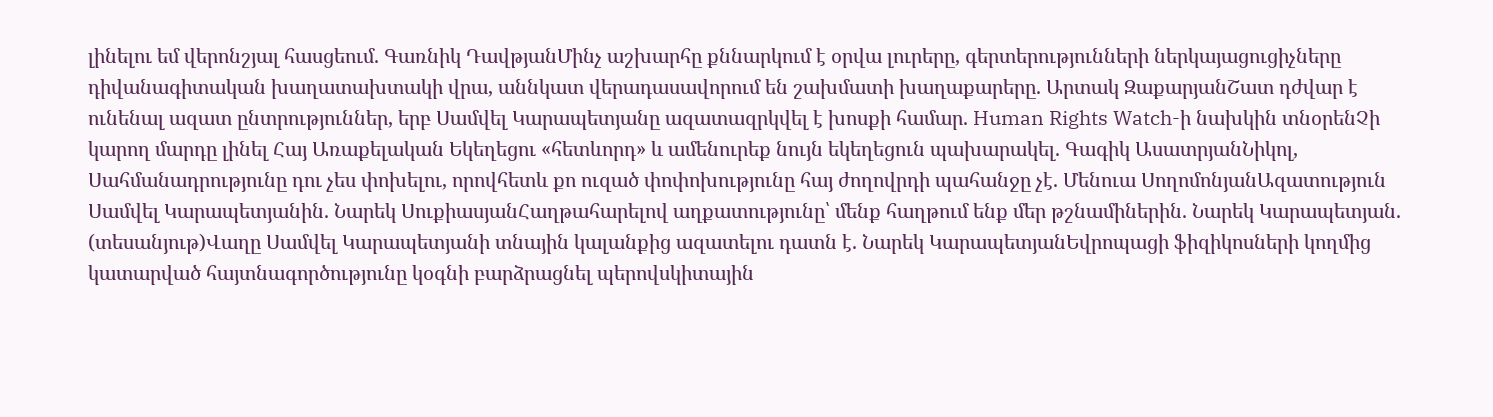լինելու եմ վերոնշյալ հասցեում. Գառնիկ ԴավթյանՄինչ աշխարհը քննարկում է օրվա լուրերը, գերտերությունների ներկայացուցիչները դիվանագիտական խաղատախտակի վրա, աննկատ վերադասավորում են շախմատի խաղաքարերը. Արտակ ԶաքարյանՇատ դժվար է ունենալ ազատ ընտրություններ, երբ Սամվել Կարապետյանը ազատազրկվել է խոսքի համար. Human Rights Watch-ի նախկին տնօրենՉի կարող մարդը լինել Հայ Առաքելական Եկեղեցու «հետևորդ» և ամենուրեք նույն եկեղեցուն պախարակել. Գագիկ ԱսատրյանՆիկոլ, Սահմանադրությունը դու չես փոխելու, որովհետև քո ուզած փոփոխությունը հայ ժողովրդի պահանջը չէ. Մենուա ՍողոմոնյանԱզատություն Սամվել Կարապետյանին. Նարեկ ՍուքիասյանՀաղթահարելով աղքատությունը՝ մենք հաղթում ենք մեր թշնամիներին. Նարեկ Կարապետյան. (տեսանյութ)Վաղը Սամվել Կարապետյանի տնային կալանքից ազատելու դատն է. Նարեկ ԿարապետյանԵվրոպացի ֆիզիկոսների կողմից կատարված հայտնագործությունը կօգնի բարձրացնել պերովսկիտային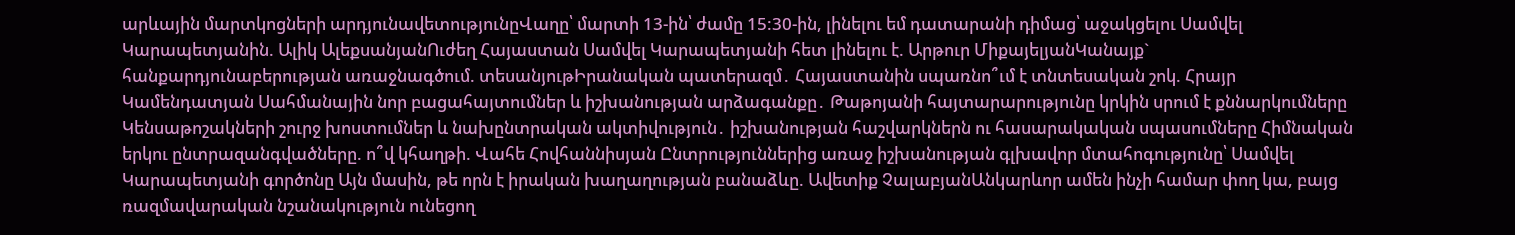արևային մարտկոցների արդյունավետությունըՎաղը՝ մարտի 13-ին՝ ժամը 15:30-ին, լինելու եմ դատարանի դիմաց՝ աջակցելու Սամվել Կարապետյանին. Ալիկ ԱլեքսանյանՈւժեղ Հայաստան Սամվել Կարապետյանի հետ լինելու է. Արթուր ՄիքայելյանԿանայք` հանքարդյունաբերության առաջնագծում. տեսանյութԻրանական պատերազմ․ Հայաստանին սպառնո՞ւմ է տնտեսական շոկ. Հրայր Կամենդատյան Սահմանային նոր բացահայտումներ և իշխանության արձագանքը․ Թաթոյանի հայտարարությունը կրկին սրում է քննարկումները Կենսաթոշակների շուրջ խոստումներ և նախընտրական ակտիվություն․ իշխանության հաշվարկներն ու հասարակական սպասումները Հիմնական երկու ընտրազանգվածները. ո՞վ կհաղթի. Վահե Հովհաննիսյան Ընտրություններից առաջ իշխանության գլխավոր մտահոգությունը՝ Սամվել Կարապետյանի գործոնը Այն մասին, թե որն է իրական խաղաղության բանաձևը. Ավետիք ՉալաբյանԱնկարևոր ամեն ինչի համար փող կա, բայց ռազմավարական նշանակություն ունեցող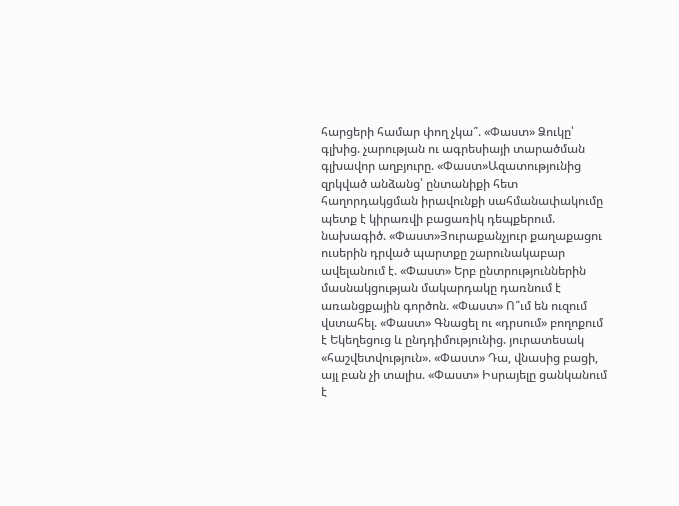հարցերի համար փող չկա՞. «Փաստ» Ձուկը՝ գլխից. չարության ու ագրեսիայի տարածման գլխավոր աղբյուրը. «Փաստ»Ազատությունից զրկված անձանց՝ ընտանիքի հետ հաղորդակցման իրավունքի սահմանափակումը պետք է կիրառվի բացառիկ դեպքերում. նախագիծ. «Փաստ»Յուրաքանչյուր քաղաքացու ուսերին դրված պարտքը շարունակաբար ավելանում է. «Փաստ» Երբ ընտրություններին մասնակցության մակարդակը դառնում է առանցքային գործոն. «Փաստ» Ո՞ւմ են ուզում վստահել. «Փաստ» Գնացել ու «դրսում» բողոքում է Եկեղեցուց և ընդդիմությունից. յուրատեսակ «հաշվետվություն». «Փաստ» Դա, վնասից բացի, այլ բան չի տալիս. «Փաստ» Իսրայելը ցանկանում է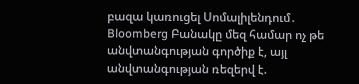բազա կառուցել Սոմալիլենդում․ Bloomberg Բանակը մեզ համար ոչ թե անվտանգության գործիք է, այլ անվտանգության ռեզերվ է.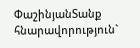ՓաշինյանՏանք հնարավորություն`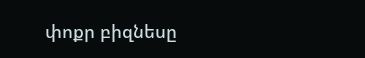փոքր բիզնեսը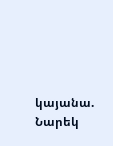կայանա. Նարեկ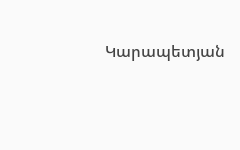Կարապետյան